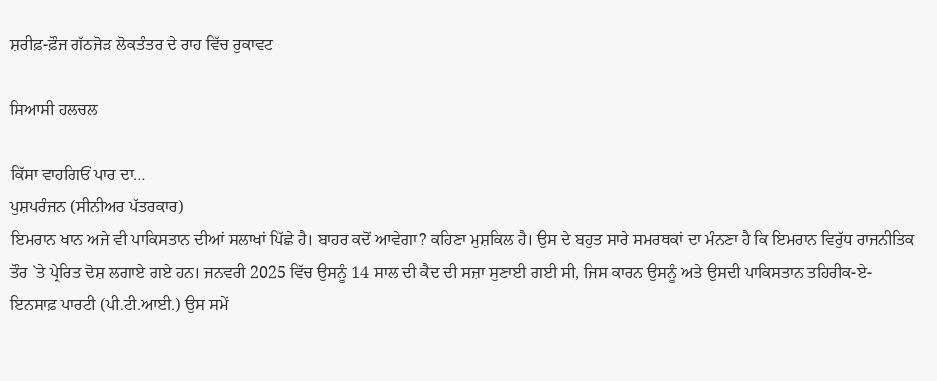ਸ਼ਰੀਫ਼-ਫ਼ੌਜ ਗੱਠਜੋੜ ਲੋਕਤੰਤਰ ਦੇ ਰਾਹ ਵਿੱਚ ਰੁਕਾਵਟ

ਸਿਆਸੀ ਹਲਚਲ

ਕਿੱਸਾ ਵਾਹਗਿਓਂ ਪਾਰ ਦਾ…
ਪੁਸ਼ਪਰੰਜਨ (ਸੀਨੀਅਰ ਪੱਤਰਕਾਰ)
ਇਮਰਾਨ ਖਾਨ ਅਜੇ ਵੀ ਪਾਕਿਸਤਾਨ ਦੀਆਂ ਸਲਾਖਾਂ ਪਿੱਛੇ ਹੈ। ਬਾਹਰ ਕਦੋਂ ਆਵੇਗਾ? ਕਹਿਣਾ ਮੁਸ਼ਕਿਲ ਹੈ। ਉਸ ਦੇ ਬਹੁਤ ਸਾਰੇ ਸਮਰਥਕਾਂ ਦਾ ਮੰਨਣਾ ਹੈ ਕਿ ਇਮਰਾਨ ਵਿਰੁੱਧ ਰਾਜਨੀਤਿਕ ਤੌਰ `ਤੇ ਪ੍ਰੇਰਿਤ ਦੋਸ਼ ਲਗਾਏ ਗਏ ਹਨ। ਜਨਵਰੀ 2025 ਵਿੱਚ ਉਸਨੂੰ 14 ਸਾਲ ਦੀ ਕੈਦ ਦੀ ਸਜ਼ਾ ਸੁਣਾਈ ਗਈ ਸੀ, ਜਿਸ ਕਾਰਨ ਉਸਨੂੰ ਅਤੇ ਉਸਦੀ ਪਾਕਿਸਤਾਨ ਤਹਿਰੀਕ-ਏ-ਇਨਸਾਫ਼ ਪਾਰਟੀ (ਪੀ.ਟੀ.ਆਈ.) ਉਸ ਸਮੇਂ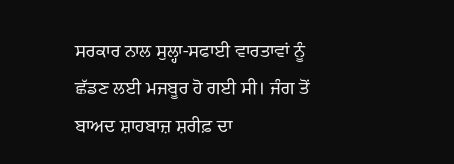ਸਰਕਾਰ ਨਾਲ ਸੁਲ੍ਹਾ-ਸਫਾਈ ਵਾਰਤਾਵਾਂ ਨੂੰ ਛੱਡਣ ਲਈ ਮਜਬੂਰ ਹੋ ਗਈ ਸੀ। ਜੰਗ ਤੋਂ ਬਾਅਦ ਸ਼ਾਹਬਾਜ਼ ਸ਼ਰੀਫ਼ ਦਾ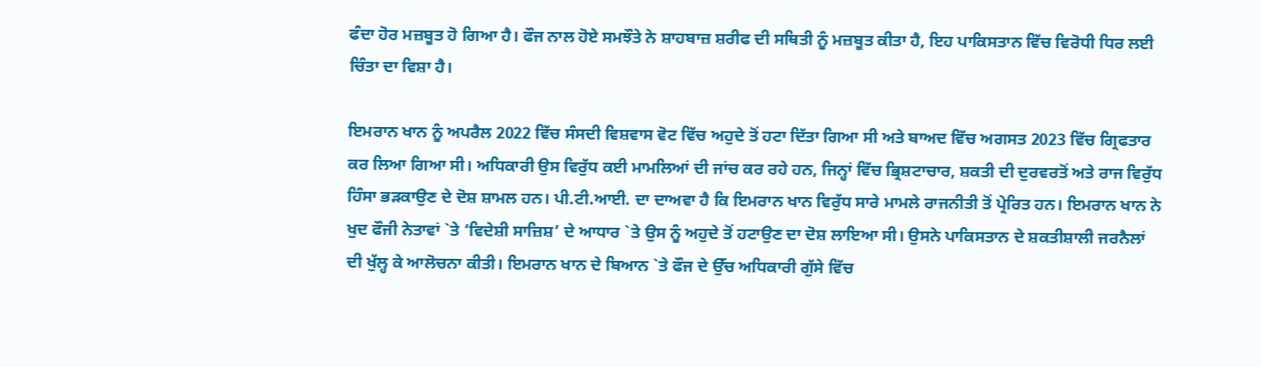ਫੰਦਾ ਹੋਰ ਮਜ਼ਬੂਤ ਹੋ ਗਿਆ ਹੈ। ਫੌਜ ਨਾਲ ਹੋਏ ਸਮਝੌਤੇ ਨੇ ਸ਼ਾਹਬਾਜ਼ ਸ਼ਰੀਫ ਦੀ ਸਥਿਤੀ ਨੂੰ ਮਜ਼ਬੂਤ ਕੀਤਾ ਹੈ, ਇਹ ਪਾਕਿਸਤਾਨ ਵਿੱਚ ਵਿਰੋਧੀ ਧਿਰ ਲਈ ਚਿੰਤਾ ਦਾ ਵਿਸ਼ਾ ਹੈ।

ਇਮਰਾਨ ਖਾਨ ਨੂੰ ਅਪਰੈਲ 2022 ਵਿੱਚ ਸੰਸਦੀ ਵਿਸ਼ਵਾਸ ਵੋਟ ਵਿੱਚ ਅਹੁਦੇ ਤੋਂ ਹਟਾ ਦਿੱਤਾ ਗਿਆ ਸੀ ਅਤੇ ਬਾਅਦ ਵਿੱਚ ਅਗਸਤ 2023 ਵਿੱਚ ਗ੍ਰਿਫਤਾਰ ਕਰ ਲਿਆ ਗਿਆ ਸੀ। ਅਧਿਕਾਰੀ ਉਸ ਵਿਰੁੱਧ ਕਈ ਮਾਮਲਿਆਂ ਦੀ ਜਾਂਚ ਕਰ ਰਹੇ ਹਨ, ਜਿਨ੍ਹਾਂ ਵਿੱਚ ਭ੍ਰਿਸ਼ਟਾਚਾਰ, ਸ਼ਕਤੀ ਦੀ ਦੁਰਵਰਤੋਂ ਅਤੇ ਰਾਜ ਵਿਰੁੱਧ ਹਿੰਸਾ ਭੜਕਾਉਣ ਦੇ ਦੋਸ਼ ਸ਼ਾਮਲ ਹਨ। ਪੀ.ਟੀ.ਆਈ. ਦਾ ਦਾਅਵਾ ਹੈ ਕਿ ਇਮਰਾਨ ਖਾਨ ਵਿਰੁੱਧ ਸਾਰੇ ਮਾਮਲੇ ਰਾਜਨੀਤੀ ਤੋਂ ਪ੍ਰੇਰਿਤ ਹਨ। ਇਮਰਾਨ ਖਾਨ ਨੇ ਖੁਦ ਫੌਜੀ ਨੇਤਾਵਾਂ `ਤੇ ‘ਵਿਦੇਸ਼ੀ ਸਾਜ਼ਿਸ਼’ ਦੇ ਆਧਾਰ `ਤੇ ਉਸ ਨੂੰ ਅਹੁਦੇ ਤੋਂ ਹਟਾਉਣ ਦਾ ਦੋਸ਼ ਲਾਇਆ ਸੀ। ਉਸਨੇ ਪਾਕਿਸਤਾਨ ਦੇ ਸ਼ਕਤੀਸ਼ਾਲੀ ਜਰਨੈਲਾਂ ਦੀ ਖੁੱਲ੍ਹ ਕੇ ਆਲੋਚਨਾ ਕੀਤੀ। ਇਮਰਾਨ ਖਾਨ ਦੇ ਬਿਆਨ `ਤੇ ਫੌਜ ਦੇ ਉੱਚ ਅਧਿਕਾਰੀ ਗੁੱਸੇ ਵਿੱਚ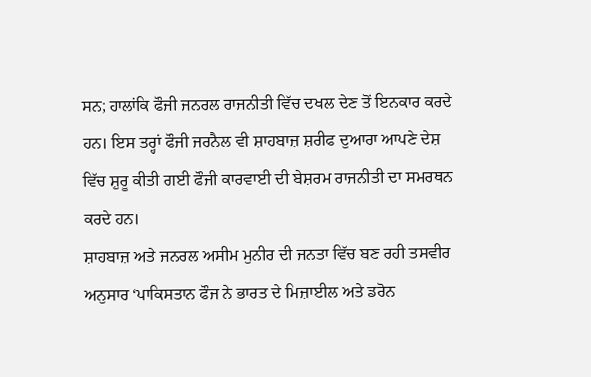ਸਨ; ਹਾਲਾਂਕਿ ਫੌਜੀ ਜਨਰਲ ਰਾਜਨੀਤੀ ਵਿੱਚ ਦਖਲ ਦੇਣ ਤੋਂ ਇਨਕਾਰ ਕਰਦੇ ਹਨ। ਇਸ ਤਰ੍ਹਾਂ ਫੌਜੀ ਜਰਨੈਲ ਵੀ ਸ਼ਾਹਬਾਜ਼ ਸ਼ਰੀਫ ਦੁਆਰਾ ਆਪਣੇ ਦੇਸ਼ ਵਿੱਚ ਸ਼ੁਰੂ ਕੀਤੀ ਗਈ ਫੌਜੀ ਕਾਰਵਾਈ ਦੀ ਬੇਸ਼ਰਮ ਰਾਜਨੀਤੀ ਦਾ ਸਮਰਥਨ ਕਰਦੇ ਹਨ।
ਸ਼ਾਹਬਾਜ਼ ਅਤੇ ਜਨਰਲ ਅਸੀਮ ਮੁਨੀਰ ਦੀ ਜਨਤਾ ਵਿੱਚ ਬਣ ਰਹੀ ਤਸਵੀਰ ਅਨੁਸਾਰ ‘ਪਾਕਿਸਤਾਨ ਫੌਜ ਨੇ ਭਾਰਤ ਦੇ ਮਿਜ਼ਾਈਲ ਅਤੇ ਡਰੋਨ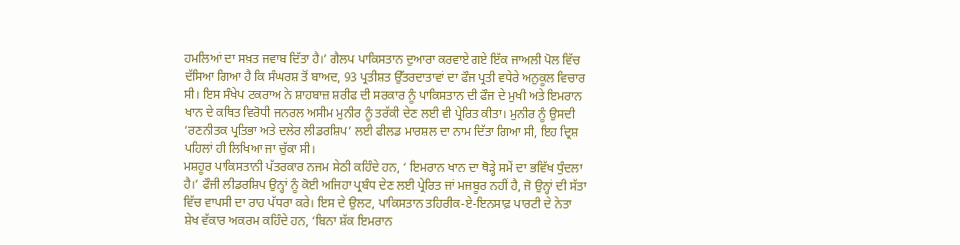ਹਮਲਿਆਂ ਦਾ ਸਖ਼ਤ ਜਵਾਬ ਦਿੱਤਾ ਹੈ।’ ਗੈਲਪ ਪਾਕਿਸਤਾਨ ਦੁਆਰਾ ਕਰਵਾਏ ਗਏ ਇੱਕ ਜਾਅਲੀ ਪੋਲ ਵਿੱਚ ਦੱਸਿਆ ਗਿਆ ਹੈ ਕਿ ਸੰਘਰਸ਼ ਤੋਂ ਬਾਅਦ, 93 ਪ੍ਰਤੀਸ਼ਤ ਉੱਤਰਦਾਤਾਵਾਂ ਦਾ ਫੌਜ ਪ੍ਰਤੀ ਵਧੇਰੇ ਅਨੁਕੂਲ ਵਿਚਾਰ ਸੀ। ਇਸ ਸੰਖੇਪ ਟਕਰਾਅ ਨੇ ਸ਼ਾਹਬਾਜ਼ ਸ਼ਰੀਫ ਦੀ ਸਰਕਾਰ ਨੂੰ ਪਾਕਿਸਤਾਨ ਦੀ ਫੌਜ ਦੇ ਮੁਖੀ ਅਤੇ ਇਮਰਾਨ ਖਾਨ ਦੇ ਕਥਿਤ ਵਿਰੋਧੀ ਜਨਰਲ ਅਸੀਮ ਮੁਨੀਰ ਨੂੰ ਤਰੱਕੀ ਦੇਣ ਲਈ ਵੀ ਪ੍ਰੇਰਿਤ ਕੀਤਾ। ਮੁਨੀਰ ਨੂੰ ਉਸਦੀ ‘ਰਣਨੀਤਕ ਪ੍ਰਤਿਭਾ ਅਤੇ ਦਲੇਰ ਲੀਡਰਸ਼ਿਪ’ ਲਈ ਫੀਲਡ ਮਾਰਸ਼ਲ ਦਾ ਨਾਮ ਦਿੱਤਾ ਗਿਆ ਸੀ, ਇਹ ਦ੍ਰਿਸ਼ ਪਹਿਲਾਂ ਹੀ ਲਿਖਿਆ ਜਾ ਚੁੱਕਾ ਸੀ।
ਮਸ਼ਹੂਰ ਪਾਕਿਸਤਾਨੀ ਪੱਤਰਕਾਰ ਨਜਮ ਸੇਠੀ ਕਹਿੰਦੇ ਹਨ, ‘ ਇਮਰਾਨ ਖਾਨ ਦਾ ਥੋੜ੍ਹੇ ਸਮੇਂ ਦਾ ਭਵਿੱਖ ਧੁੰਦਲਾ ਹੈ।’ ਫੌਜੀ ਲੀਡਰਸ਼ਿਪ ਉਨ੍ਹਾਂ ਨੂੰ ਕੋਈ ਅਜਿਹਾ ਪ੍ਰਬੰਧ ਦੇਣ ਲਈ ਪ੍ਰੇਰਿਤ ਜਾਂ ਮਜਬੂਰ ਨਹੀਂ ਹੈ, ਜੋ ਉਨ੍ਹਾਂ ਦੀ ਸੱਤਾ ਵਿੱਚ ਵਾਪਸੀ ਦਾ ਰਾਹ ਪੱਧਰਾ ਕਰੇ। ਇਸ ਦੇ ਉਲਟ, ਪਾਕਿਸਤਾਨ ਤਹਿਰੀਕ-ਏ-ਇਨਸਾਫ਼ ਪਾਰਟੀ ਦੇ ਨੇਤਾ ਸ਼ੇਖ ਵੱਕਾਰ ਅਕਰਮ ਕਹਿੰਦੇ ਹਨ, ‘ਬਿਨਾ ਸ਼ੱਕ ਇਮਰਾਨ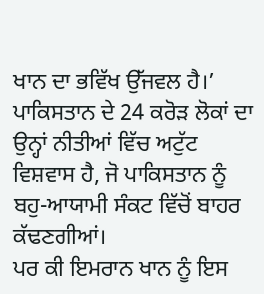ਖਾਨ ਦਾ ਭਵਿੱਖ ਉੱਜਵਲ ਹੈ।’ ਪਾਕਿਸਤਾਨ ਦੇ 24 ਕਰੋੜ ਲੋਕਾਂ ਦਾ ਉਨ੍ਹਾਂ ਨੀਤੀਆਂ ਵਿੱਚ ਅਟੁੱਟ ਵਿਸ਼ਵਾਸ ਹੈ, ਜੋ ਪਾਕਿਸਤਾਨ ਨੂੰ ਬਹੁ-ਆਯਾਮੀ ਸੰਕਟ ਵਿੱਚੋਂ ਬਾਹਰ ਕੱਢਣਗੀਆਂ।
ਪਰ ਕੀ ਇਮਰਾਨ ਖਾਨ ਨੂੰ ਇਸ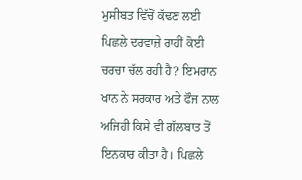ਮੁਸੀਬਤ ਵਿੱਚੋਂ ਕੱਢਣ ਲਈ ਪਿਛਲੇ ਦਰਵਾਜ਼ੇ ਰਾਹੀਂ ਕੋਈ ਚਰਚਾ ਚੱਲ ਰਹੀ ਹੈ? ਇਮਰਾਨ ਖਾਨ ਨੇ ਸਰਕਾਰ ਅਤੇ ਫੌਜ ਨਾਲ ਅਜਿਹੀ ਕਿਸੇ ਵੀ ਗੱਲਬਾਤ ਤੋਂ ਇਨਕਾਰ ਕੀਤਾ ਹੈ। ਪਿਛਲੇ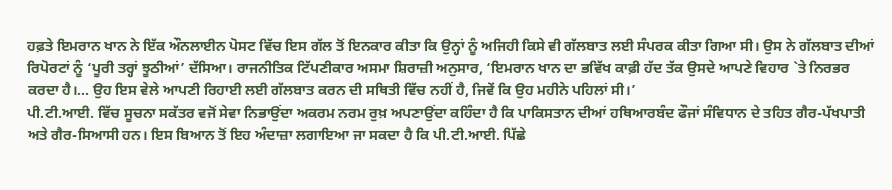ਹਫ਼ਤੇ ਇਮਰਾਨ ਖਾਨ ਨੇ ਇੱਕ ਔਨਲਾਈਨ ਪੋਸਟ ਵਿੱਚ ਇਸ ਗੱਲ ਤੋਂ ਇਨਕਾਰ ਕੀਤਾ ਕਿ ਉਨ੍ਹਾਂ ਨੂੰ ਅਜਿਹੀ ਕਿਸੇ ਵੀ ਗੱਲਬਾਤ ਲਈ ਸੰਪਰਕ ਕੀਤਾ ਗਿਆ ਸੀ। ਉਸ ਨੇ ਗੱਲਬਾਤ ਦੀਆਂ ਰਿਪੋਰਟਾਂ ਨੂੰ ‘ਪੂਰੀ ਤਰ੍ਹਾਂ ਝੂਠੀਆਂ’ ਦੱਸਿਆ। ਰਾਜਨੀਤਿਕ ਟਿੱਪਣੀਕਾਰ ਅਸਮਾ ਸ਼ਿਰਾਜ਼ੀ ਅਨੁਸਾਰ, ‘ਇਮਰਾਨ ਖਾਨ ਦਾ ਭਵਿੱਖ ਕਾਫ਼ੀ ਹੱਦ ਤੱਕ ਉਸਦੇ ਆਪਣੇ ਵਿਹਾਰ `ਤੇ ਨਿਰਭਰ ਕਰਦਾ ਹੈ।… ਉਹ ਇਸ ਵੇਲੇ ਆਪਣੀ ਰਿਹਾਈ ਲਈ ਗੱਲਬਾਤ ਕਰਨ ਦੀ ਸਥਿਤੀ ਵਿੱਚ ਨਹੀਂ ਹੈ, ਜਿਵੇਂ ਕਿ ਉਹ ਮਹੀਨੇ ਪਹਿਲਾਂ ਸੀ।’
ਪੀ.ਟੀ.ਆਈ. ਵਿੱਚ ਸੂਚਨਾ ਸਕੱਤਰ ਵਜੋਂ ਸੇਵਾ ਨਿਭਾਉਂਦਾ ਅਕਰਮ ਨਰਮ ਰੁਖ਼ ਅਪਣਾਉਂਦਾ ਕਹਿੰਦਾ ਹੈ ਕਿ ਪਾਕਿਸਤਾਨ ਦੀਆਂ ਹਥਿਆਰਬੰਦ ਫੌਜਾਂ ਸੰਵਿਧਾਨ ਦੇ ਤਹਿਤ ਗੈਰ-ਪੱਖਪਾਤੀ ਅਤੇ ਗੈਰ-ਸਿਆਸੀ ਹਨ। ਇਸ ਬਿਆਨ ਤੋਂ ਇਹ ਅੰਦਾਜ਼ਾ ਲਗਾਇਆ ਜਾ ਸਕਦਾ ਹੈ ਕਿ ਪੀ.ਟੀ.ਆਈ. ਪਿੱਛੇ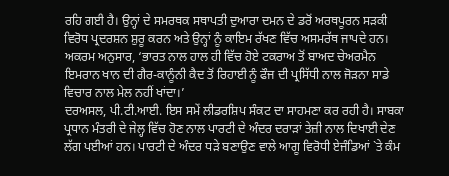ਰਹਿ ਗਈ ਹੈ। ਉਨ੍ਹਾਂ ਦੇ ਸਮਰਥਕ ਸਥਾਪਤੀ ਦੁਆਰਾ ਦਮਨ ਦੇ ਡਰੋਂ ਅਰਥਪੂਰਨ ਸੜਕੀ ਵਿਰੋਧ ਪ੍ਰਦਰਸ਼ਨ ਸ਼ੁਰੂ ਕਰਨ ਅਤੇ ਉਨ੍ਹਾਂ ਨੂੰ ਕਾਇਮ ਰੱਖਣ ਵਿੱਚ ਅਸਮਰੱਥ ਜਾਪਦੇ ਹਨ। ਅਕਰਮ ਅਨੁਸਾਰ, ‘ਭਾਰਤ ਨਾਲ ਹਾਲ ਹੀ ਵਿੱਚ ਹੋਏ ਟਕਰਾਅ ਤੋਂ ਬਾਅਦ ਚੇਅਰਮੈਨ ਇਮਰਾਨ ਖਾਨ ਦੀ ਗੈਰ-ਕਾਨੂੰਨੀ ਕੈਦ ਤੋਂ ਰਿਹਾਈ ਨੂੰ ਫੌਜ ਦੀ ਪ੍ਰਸਿੱਧੀ ਨਾਲ ਜੋੜਨਾ ਸਾਡੇ ਵਿਚਾਰ ਨਾਲ ਮੇਲ ਨਹੀਂ ਖਾਂਦਾ।’
ਦਰਅਸਲ, ਪੀ.ਟੀ.ਆਈ. ਇਸ ਸਮੇਂ ਲੀਡਰਸ਼ਿਪ ਸੰਕਟ ਦਾ ਸਾਹਮਣਾ ਕਰ ਰਹੀ ਹੈ। ਸਾਬਕਾ ਪ੍ਰਧਾਨ ਮੰਤਰੀ ਦੇ ਜੇਲ੍ਹ ਵਿੱਚ ਹੋਣ ਨਾਲ ਪਾਰਟੀ ਦੇ ਅੰਦਰ ਦਰਾੜਾਂ ਤੇਜ਼ੀ ਨਾਲ ਦਿਖਾਈ ਦੇਣ ਲੱਗ ਪਈਆਂ ਹਨ। ਪਾਰਟੀ ਦੇ ਅੰਦਰ ਧੜੇ ਬਣਾਉਣ ਵਾਲੇ ਆਗੂ ਵਿਰੋਧੀ ਏਜੰਡਿਆਂ `ਤੇ ਕੰਮ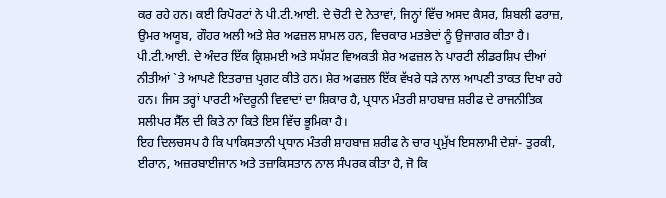ਕਰ ਰਹੇ ਹਨ। ਕਈ ਰਿਪੋਰਟਾਂ ਨੇ ਪੀ.ਟੀ.ਆਈ. ਦੇ ਚੋਟੀ ਦੇ ਨੇਤਾਵਾਂ, ਜਿਨ੍ਹਾਂ ਵਿੱਚ ਅਸਦ ਕੈਸਰ, ਸ਼ਿਬਲੀ ਫਰਾਜ਼, ਉਮਰ ਅਯੂਬ, ਗੌਹਰ ਅਲੀ ਅਤੇ ਸ਼ੇਰ ਅਫਜ਼ਲ ਸ਼ਾਮਲ ਹਨ, ਵਿਚਕਾਰ ਮਤਭੇਦਾਂ ਨੂੰ ਉਜਾਗਰ ਕੀਤਾ ਹੈ। ਪੀ.ਟੀ.ਆਈ. ਦੇ ਅੰਦਰ ਇੱਕ ਕ੍ਰਿਸ਼ਮਈ ਅਤੇ ਸਪੱਸ਼ਟ ਵਿਅਕਤੀ ਸ਼ੇਰ ਅਫਜ਼ਲ ਨੇ ਪਾਰਟੀ ਲੀਡਰਸ਼ਿਪ ਦੀਆਂ ਨੀਤੀਆਂ `ਤੇ ਆਪਣੇ ਇਤਰਾਜ਼ ਪ੍ਰਗਟ ਕੀਤੇ ਹਨ। ਸ਼ੇਰ ਅਫਜ਼ਲ ਇੱਕ ਵੱਖਰੇ ਧੜੇ ਨਾਲ ਆਪਣੀ ਤਾਕਤ ਦਿਖਾ ਰਹੇ ਹਨ। ਜਿਸ ਤਰ੍ਹਾਂ ਪਾਰਟੀ ਅੰਦਰੂਨੀ ਵਿਵਾਦਾਂ ਦਾ ਸ਼ਿਕਾਰ ਹੈ, ਪ੍ਰਧਾਨ ਮੰਤਰੀ ਸ਼ਾਹਬਾਜ਼ ਸ਼ਰੀਫ ਦੇ ਰਾਜਨੀਤਿਕ ਸਲੀਪਰ ਸੈੱਲ ਦੀ ਕਿਤੇ ਨਾ ਕਿਤੇ ਇਸ ਵਿੱਚ ਭੂਮਿਕਾ ਹੈ।
ਇਹ ਦਿਲਚਸਪ ਹੈ ਕਿ ਪਾਕਿਸਤਾਨੀ ਪ੍ਰਧਾਨ ਮੰਤਰੀ ਸ਼ਾਹਬਾਜ਼ ਸ਼ਰੀਫ ਨੇ ਚਾਰ ਪ੍ਰਮੁੱਖ ਇਸਲਾਮੀ ਦੇਸ਼ਾਂ- ਤੁਰਕੀ, ਈਰਾਨ, ਅਜ਼ਰਬਾਈਜਾਨ ਅਤੇ ਤਜ਼ਾਕਿਸਤਾਨ ਨਾਲ ਸੰਪਰਕ ਕੀਤਾ ਹੈ, ਜੋ ਕਿ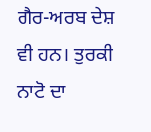ਗੈਰ-ਅਰਬ ਦੇਸ਼ ਵੀ ਹਨ। ਤੁਰਕੀ ਨਾਟੋ ਦਾ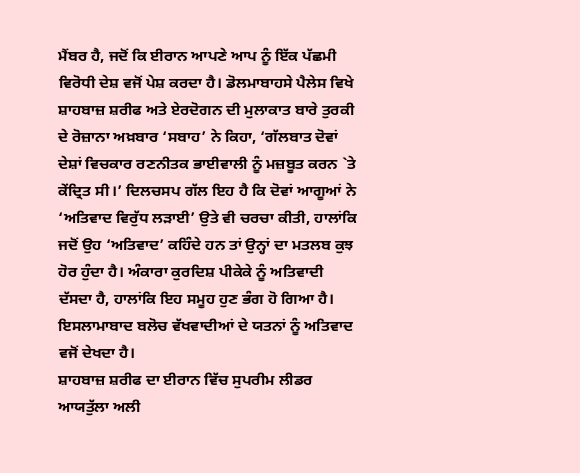ਮੈਂਬਰ ਹੈ, ਜਦੋਂ ਕਿ ਈਰਾਨ ਆਪਣੇ ਆਪ ਨੂੰ ਇੱਕ ਪੱਛਮੀ ਵਿਰੋਧੀ ਦੇਸ਼ ਵਜੋਂ ਪੇਸ਼ ਕਰਦਾ ਹੈ। ਡੋਲਮਾਬਾਹਸੇ ਪੈਲੇਸ ਵਿਖੇ ਸ਼ਾਹਬਾਜ਼ ਸ਼ਰੀਫ ਅਤੇ ਏਰਦੋਗਨ ਦੀ ਮੁਲਾਕਾਤ ਬਾਰੇ ਤੁਰਕੀ ਦੇ ਰੋਜ਼ਾਨਾ ਅਖ਼ਬਾਰ ‘ਸਬਾਹ’ ਨੇ ਕਿਹਾ, ‘ਗੱਲਬਾਤ ਦੋਵਾਂ ਦੇਸ਼ਾਂ ਵਿਚਕਾਰ ਰਣਨੀਤਕ ਭਾਈਵਾਲੀ ਨੂੰ ਮਜ਼ਬੂਤ ਕਰਨ `ਤੇ ਕੇਂਦ੍ਰਿਤ ਸੀ।’ ਦਿਲਚਸਪ ਗੱਲ ਇਹ ਹੈ ਕਿ ਦੋਵਾਂ ਆਗੂਆਂ ਨੇ ‘ਅਤਿਵਾਦ ਵਿਰੁੱਧ ਲੜਾਈ’ ਉਤੇ ਵੀ ਚਰਚਾ ਕੀਤੀ, ਹਾਲਾਂਕਿ ਜਦੋਂ ਉਹ ‘ਅਤਿਵਾਦ’ ਕਹਿੰਦੇ ਹਨ ਤਾਂ ਉਨ੍ਹਾਂ ਦਾ ਮਤਲਬ ਕੁਝ ਹੋਰ ਹੁੰਦਾ ਹੈ। ਅੰਕਾਰਾ ਕੁਰਦਿਸ਼ ਪੀਕੇਕੇ ਨੂੰ ਅਤਿਵਾਦੀ ਦੱਸਦਾ ਹੈ, ਹਾਲਾਂਕਿ ਇਹ ਸਮੂਹ ਹੁਣ ਭੰਗ ਹੋ ਗਿਆ ਹੈ। ਇਸਲਾਮਾਬਾਦ ਬਲੋਚ ਵੱਖਵਾਦੀਆਂ ਦੇ ਯਤਨਾਂ ਨੂੰ ਅਤਿਵਾਦ ਵਜੋਂ ਦੇਖਦਾ ਹੈ।
ਸ਼ਾਹਬਾਜ਼ ਸ਼ਰੀਫ ਦਾ ਈਰਾਨ ਵਿੱਚ ਸੁਪਰੀਮ ਲੀਡਰ ਆਯਤੁੱਲਾ ਅਲੀ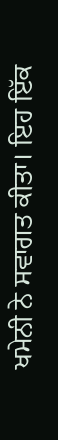ਖਮੇਨੀ ਨੇ ਸਵਾਗਤ ਕੀਤਾ। ਇਹ ਇੱਕ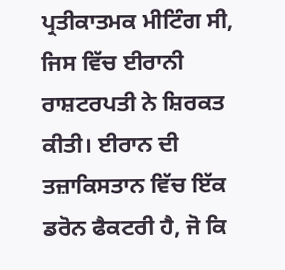ਪ੍ਰਤੀਕਾਤਮਕ ਮੀਟਿੰਗ ਸੀ, ਜਿਸ ਵਿੱਚ ਈਰਾਨੀ ਰਾਸ਼ਟਰਪਤੀ ਨੇ ਸ਼ਿਰਕਤ ਕੀਤੀ। ਈਰਾਨ ਦੀ ਤਜ਼ਾਕਿਸਤਾਨ ਵਿੱਚ ਇੱਕ ਡਰੋਨ ਫੈਕਟਰੀ ਹੈ, ਜੋ ਕਿ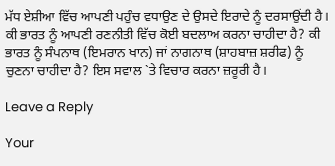ਮੱਧ ਏਸ਼ੀਆ ਵਿੱਚ ਆਪਣੀ ਪਹੁੰਚ ਵਧਾਉਣ ਦੇ ਉਸਦੇ ਇਰਾਦੇ ਨੂੰ ਦਰਸਾਉਂਦੀ ਹੈ। ਕੀ ਭਾਰਤ ਨੂੰ ਆਪਣੀ ਰਣਨੀਤੀ ਵਿੱਚ ਕੋਈ ਬਦਲਾਅ ਕਰਨਾ ਚਾਹੀਦਾ ਹੈ? ਕੀ ਭਾਰਤ ਨੂੰ ਸੰਪਨਾਥ (ਇਮਰਾਨ ਖਾਨ) ਜਾਂ ਨਾਗਨਾਥ (ਸ਼ਾਹਬਾਜ਼ ਸ਼ਰੀਫ) ਨੂੰ ਚੁਣਨਾ ਚਾਹੀਦਾ ਹੈ? ਇਸ ਸਵਾਲ `ਤੇ ਵਿਚਾਰ ਕਰਨਾ ਜ਼ਰੂਰੀ ਹੈ।

Leave a Reply

Your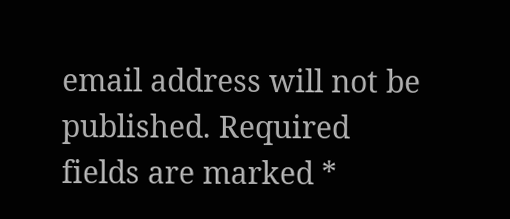email address will not be published. Required fields are marked *